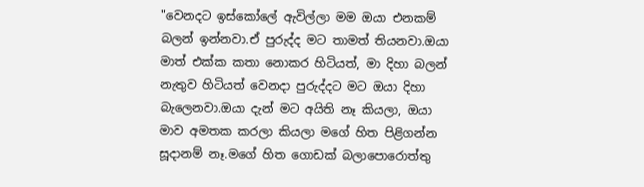"වෙනදට ඉස්කෝලේ ඇවිල්ලා මම ඔයා එනකම් බලන් ඉන්නවා.ඒ පුරුද්ද මට තාමත් තියනවා.ඔයා මාත් එක්ක කතා නොකර හිටියත්, මා දිහා බලන් නැතුව හිටියත් වෙනදා පුරුද්දට මට ඔයා දිහා බැලෙනවා.ඔයා දැන් මට අයිති නෑ කියලා, ඔයා මාව අමතක කරලා කියලා මගේ හිත පිළිගන්න සූදානම් නෑ.මගේ හිත ගොඩක් බලාපොරොත්තු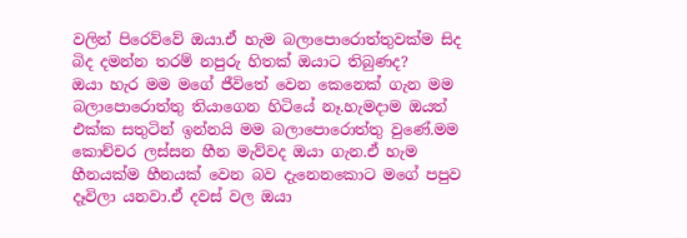වලින් පිරෙව්වේ ඔයා.ඒ හැම බලාපොරොත්තුවක්ම සිද බිද දමන්න තරම් නපුරු හිතක් ඔයාට තිබුණද?
ඔයා හැර මම මගේ ජීවිතේ වෙන කෙනෙක් ගැන මම බලාපොරොත්තු තියාගෙන හිටියේ නෑ.හැමදාම ඔයත් එක්ක සතුටින් ඉන්නයි මම බලාපොරොත්තු වුණේ.මම කොච්චර ලස්සන හීන මැව්වද ඔයා ගැන.ඒ හැම හීනයක්ම හීනයක් වෙන බව දැනෙනකොට මගේ පපුව දෑවිලා යනවා.ඒ දවස් වල ඔයා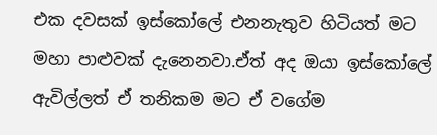එක දවසක් ඉස්කෝලේ එනනැතුව හිටියත් මට මහා පාළුවක් දැනෙනවා.ඒත් අද ඔයා ඉස්කෝලේ ඇවිල්ලත් ඒ තනිකම මට ඒ වගේම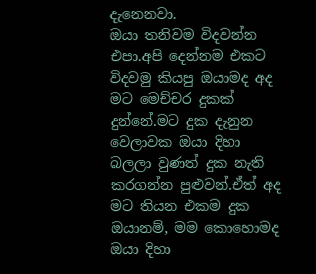දැනෙනවා.
ඔයා තනිවම විදවන්න එපා.අපි දෙන්නම එකට විදවමු කියපු ඔයාමද අද මට මෙච්චර දුකක් දුන්නේ.මට දුක දැනුන වෙලාවක ඔයා දිහා බලලා වුණත් දුක නැති කරගන්න පුළුවන්.ඒත් අද මට තියන එකම දුක ඔයානම්, මම කොහොමද ඔයා දිහා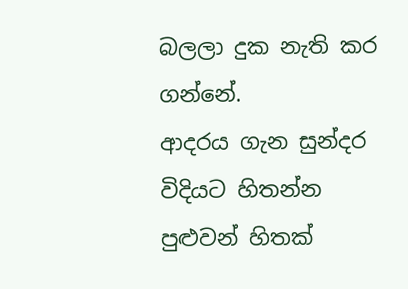බලලා දුක නැති කර ගන්නේ.
ආදරය ගැන සුන්දර විදියට හිතන්න පුළුවන් හිතක්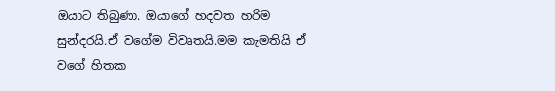ඔයාට තිබුණා. ඔයාගේ හදවත හරිම සුන්දරයි.ඒ වගේම විවෘතයි.මම කැමතියි ඒ වගේ හිතක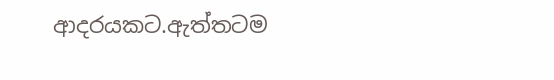ආදරයකට.ඇත්තටම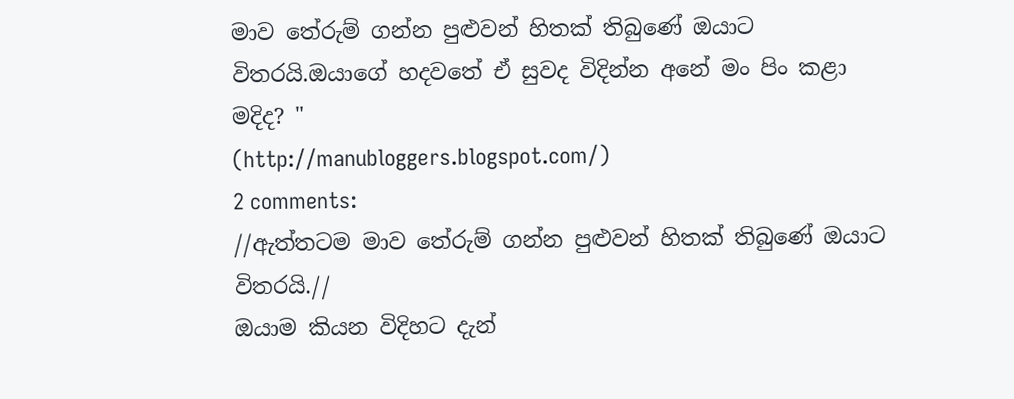මාව තේරුම් ගන්න පුළුවන් හිතක් තිබුණේ ඔයාට විතරයි.ඔයාගේ හදවතේ ඒ සුවද විදින්න අනේ මං පිං කළා මදිද? "
(http://manubloggers.blogspot.com/)
2 comments:
//ඇත්තටම මාව තේරුම් ගන්න පුළුවන් හිතක් තිබුණේ ඔයාට විතරයි.//
ඔයාම කියන විදිහට දැන්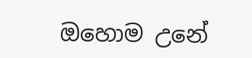ඔහොම උනේ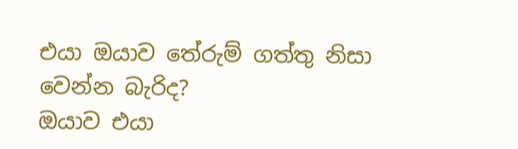එයා ඔයාව තේරුම් ගත්තු නිසා වෙන්න බැරිද?
ඔයාව එයා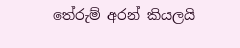තේරුම් අරන් කියලයි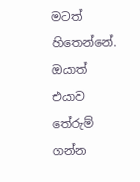මටත් හිතෙන්නේ. ඔයාත් එයාව තේරුම් ගන්න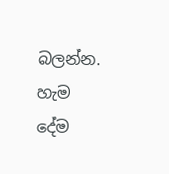බලන්න. හැම දේම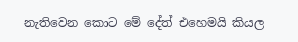නැතිවෙන කොට මේ දේත් එහෙමයි කියල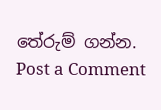තේරුම් ගන්න.
Post a Comment